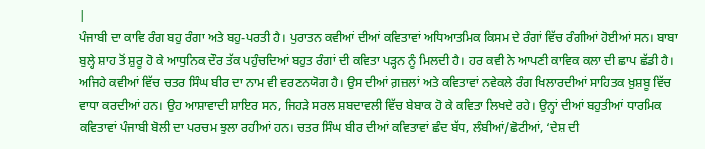|
ਪੰਜਾਬੀ ਦਾ ਕਾਵਿ ਰੰਗ ਬਹੁ ਰੰਗਾ ਅਤੇ ਬਹੁ-ਪਰਤੀ ਹੈ। ਪੁਰਾਤਨ ਕਵੀਆਂ ਦੀਆਂ ਕਵਿਤਾਵਾਂ ਅਧਿਆਤਮਿਕ ਕਿਸਮ ਦੇ ਰੰਗਾਂ ਵਿੱਚ ਰੰਗੀਆਂ ਹੋਈਆਂ ਸਨ। ਬਾਬਾ ਬੁਲ੍ਹੇ ਸ਼ਾਹ ਤੋਂ ਸ਼ੁਰੂ ਹੋ ਕੇ ਆਧੁਨਿਕ ਦੌਰ ਤੱਕ ਪਹੁੰਚਦਿਆਂ ਬਹੁਤ ਰੰਗਾਂ ਦੀ ਕਵਿਤਾ ਪੜ੍ਹਨ ਨੂੰ ਮਿਲਦੀ ਹੈ। ਹਰ ਕਵੀ ਨੇ ਆਪਣੀ ਕਾਵਿਕ ਕਲਾ ਦੀ ਛਾਪ ਛੱਡੀ ਹੈ। ਅਜਿਹੇ ਕਵੀਆਂ ਵਿੱਚ ਚਤਰ ਸਿੰਘ ਬੀਰ ਦਾ ਨਾਮ ਵੀ ਵਰਣਨਯੋਗ ਹੈ। ਉਸ ਦੀਆਂ ਗ਼ਜ਼ਲਾਂ ਅਤੇ ਕਵਿਤਾਵਾਂ ਨਵੇਕਲੇ ਰੰਗ ਖਿਲਾਰਦੀਆਂ ਸਾਹਿਤਕ ਖ਼ੁਸ਼ਬੂ ਵਿੱਚ ਵਾਧਾ ਕਰਦੀਆਂ ਹਨ। ਉਹ ਆਸ਼ਾਵਾਦੀ ਸ਼ਾਇਰ ਸਨ, ਜਿਹੜੇ ਸਰਲ ਸ਼ਬਦਾਵਲੀ ਵਿੱਚ ਬੇਬਾਕ ਹੋ ਕੇ ਕਵਿਤਾ ਲਿਖਦੇ ਰਹੇ। ਉਨ੍ਹਾਂ ਦੀਆਂ ਬਹੁਤੀਆਂ ਧਾਰਮਿਕ ਕਵਿਤਾਵਾਂ ਪੰਜਾਬੀ ਬੋਲੀ ਦਾ ਪਰਚਮ ਝੁਲਾ ਰਹੀਆਂ ਹਨ। ਚਤਰ ਸਿੰਘ ਬੀਰ ਦੀਆਂ ਕਵਿਤਾਵਾਂ ਛੰਦ ਬੱਧ, ਲੰਬੀਆਂ/ਛੋਟੀਆਂ, ‘ਦੇਸ਼ ਦੀ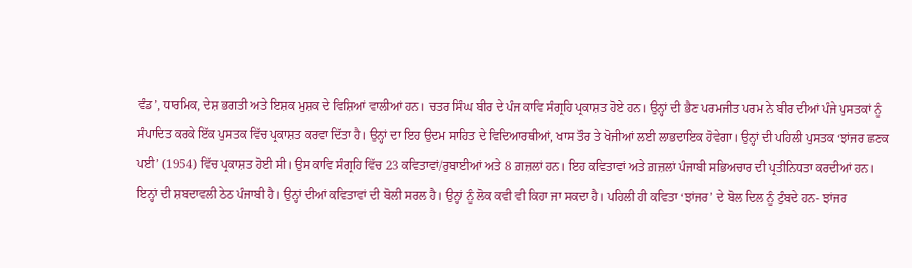ਵੰਡ’, ਧਾਰਮਿਕ, ਦੇਸ਼ ਭਗਤੀ ਅਤੇ ਇਸ਼ਕ ਮੁਸ਼ਕ ਦੇ ਵਿਸ਼ਿਆਂ ਵਾਲੀਆਂ ਹਨ। ਚਤਰ ਸਿੰਘ ਬੀਰ ਦੇ ਪੰਜ ਕਾਵਿ ਸੰਗ੍ਰਹਿ ਪ੍ਰਕਾਸ਼ਤ ਹੋਏ ਹਨ। ਉਨ੍ਹਾਂ ਦੀ ਭੈਣ ਪਰਮਜੀਤ ਪਰਮ ਨੇ ਬੀਰ ਦੀਆਂ ਪੰਜੇ ਪੁਸਤਕਾਂ ਨੂੰ ਸੰਪਾਦਿਤ ਕਰਕੇ ਇੱਕ ਪੁਸਤਕ ਵਿੱਚ ਪ੍ਰਕਾਸ਼ਤ ਕਰਵਾ ਦਿੱਤਾ ਹੈ। ਉਨ੍ਹਾਂ ਦਾ ਇਹ ਉਦਮ ਸਾਹਿਤ ਦੇ ਵਿਦਿਆਰਥੀਆਂ, ਖਾਸ ਤੌਰ ਤੇ ਖੋਜੀਆਂ ਲਈ ਲਾਭਦਾਇਕ ਹੋਵੇਗਾ। ਉਨ੍ਹਾਂ ਦੀ ਪਹਿਲੀ ਪੁਸਤਕ ‘ਝਾਂਜਰ ਛਣਕ ਪਈ’ (1954) ਵਿੱਚ ਪ੍ਰਕਾਸ਼ਤ ਹੋਈ ਸੀ। ਉਸ ਕਾਵਿ ਸੰਗ੍ਰਹਿ ਵਿੱਚ 23 ਕਵਿਤਾਵਾਂ/ਰੁਬਾਈਆਂ ਅਤੇ 8 ਗ਼ਜ਼ਲਾਂ ਹਨ। ਇਹ ਕਵਿਤਾਵਾਂ ਅਤੇ ਗ਼ਜ਼ਲਾਂ ਪੰਜਾਬੀ ਸਭਿਅਚਾਰ ਦੀ ਪ੍ਰਤੀਨਿਧਤਾ ਕਰਦੀਆਂ ਹਨ। ਇਨ੍ਹਾਂ ਦੀ ਸ਼ਬਦਾਵਲੀ ਠੇਠ ਪੰਜਾਬੀ ਹੈ। ਉਨ੍ਹਾਂ ਦੀਆਂ ਕਵਿਤਾਵਾਂ ਦੀ ਬੋਲੀ ਸਰਲ ਹੈ। ਉਨ੍ਹਾਂ ਨੂੰ ਲੋਕ ਕਵੀ ਵੀ ਕਿਹਾ ਜਾ ਸਕਦਾ ਹੈ। ਪਹਿਲੀ ਹੀ ਕਵਿਤਾ ‘ਝਾਂਜਰ’ ਦੇ ਬੋਲ ਦਿਲ ਨੂੰ ਟੁੰਬਦੇ ਹਨ- ਝਾਂਜਰ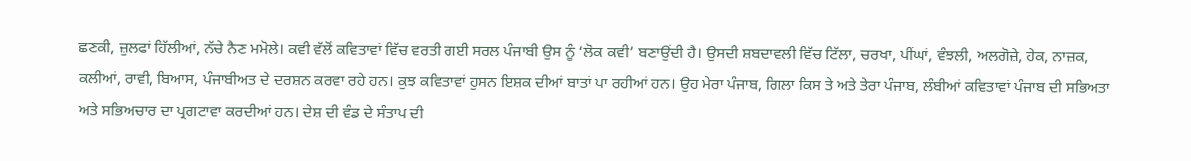ਛਣਕੀ, ਜ਼ੁਲਫਾਂ ਹਿੱਲੀਆਂ, ਨੱਚੇ ਨੈਣ ਮਮੋਲੇ। ਕਵੀ ਵੱਲੋਂ ਕਵਿਤਾਵਾਂ ਵਿੱਚ ਵਰਤੀ ਗਈ ਸਰਲ ਪੰਜਾਬੀ ਉਸ ਨੂੰ ‘ਲੋਕ ਕਵੀ’ ਬਣਾਉਂਦੀ ਹੈ। ਉਸਦੀ ਸ਼ਬਦਾਵਲੀ ਵਿੱਚ ਟਿੱਲਾ, ਚਰਖਾ, ਪੀਂਘਾਂ, ਵੰਝਲੀ, ਅਲਗੋਜ਼ੇ, ਹੇਕ, ਨਾਜ਼ਕ, ਕਲੀਆਂ, ਰਾਵੀ, ਬਿਆਸ, ਪੰਜਾਬੀਅਤ ਦੇ ਦਰਸ਼ਨ ਕਰਵਾ ਰਹੇ ਹਨ। ਕੁਝ ਕਵਿਤਾਵਾਂ ਹੁਸਨ ਇਸ਼ਕ ਦੀਆਂ ਬਾਤਾਂ ਪਾ ਰਹੀਆਂ ਹਨ। ਉਹ ਮੇਰਾ ਪੰਜਾਬ, ਗਿਲਾ ਕਿਸ ਤੇ ਅਤੇ ਤੇਰਾ ਪੰਜਾਬ, ਲੰਬੀਆਂ ਕਵਿਤਾਵਾਂ ਪੰਜਾਬ ਦੀ ਸਭਿਅਤਾ ਅਤੇ ਸਭਿਅਚਾਰ ਦਾ ਪ੍ਰਗਟਾਵਾ ਕਰਦੀਆਂ ਹਨ। ਦੇਸ਼ ਦੀ ਵੰਡ ਦੇ ਸੰਤਾਪ ਦੀ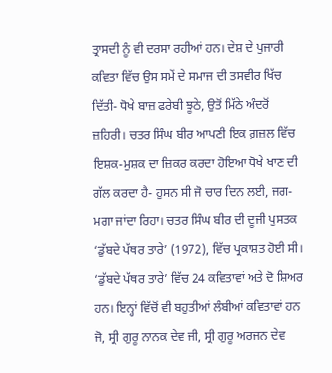ਤ੍ਰਾਸਦੀ ਨੂੰ ਵੀ ਦਰਸਾ ਰਹੀਆਂ ਹਨ। ਦੇਸ਼ ਦੇ ਪੁਜਾਰੀ ਕਵਿਤਾ ਵਿੱਚ ਉਸ ਸਮੇਂ ਦੇ ਸਮਾਜ ਦੀ ਤਸਵੀਰ ਖਿੱਚ ਦਿੱਤੀ- ਧੋਖੇ ਬਾਜ਼ ਫਰੇਬੀ ਝੂਠੇ, ਉਤੋਂ ਮਿੱਠੇ ਅੰਦਰੋਂ ਜ਼ਹਿਰੀ। ਚਤਰ ਸਿੰਘ ਬੀਰ ਆਪਣੀ ਇਕ ਗ਼ਜ਼ਲ ਵਿੱਚ ਇਸ਼ਕ-ਮੁਸ਼ਕ ਦਾ ਜ਼ਿਕਰ ਕਰਦਾ ਹੋਇਆ ਧੋਖੇ ਖਾਣ ਦੀ ਗੱਲ ਕਰਦਾ ਹੈ- ਹੁਸਨ ਸੀ ਜੋ ਚਾਰ ਦਿਨ ਲਈ, ਜਗ-ਮਗਾ ਜਾਂਦਾ ਰਿਹਾ। ਚਤਰ ਸਿੰਘ ਬੀਰ ਦੀ ਦੂਜੀ ਪੁਸਤਕ ‘ਡੁੱਬਦੇ ਪੱਥਰ ਤਾਰੇ’ (1972), ਵਿੱਚ ਪ੍ਰਕਾਸ਼ਤ ਹੋਈ ਸੀ। ‘ਡੁੱਬਦੇ ਪੱਥਰ ਤਾਰੇ’ ਵਿੱਚ 24 ਕਵਿਤਾਵਾਂ ਅਤੇ ਦੋ ਸ਼ਿਅਰ ਹਨ। ਇਨ੍ਹਾਂ ਵਿੱਚੋਂ ਵੀ ਬਹੁਤੀਆਂ ਲੰਬੀਆਂ ਕਵਿਤਾਵਾਂ ਹਨ ਜੋ, ਸ੍ਰੀ ਗੁਰੂ ਨਾਨਕ ਦੇਵ ਜੀ, ਸ੍ਰੀ ਗੁਰੂ ਅਰਜਨ ਦੇਵ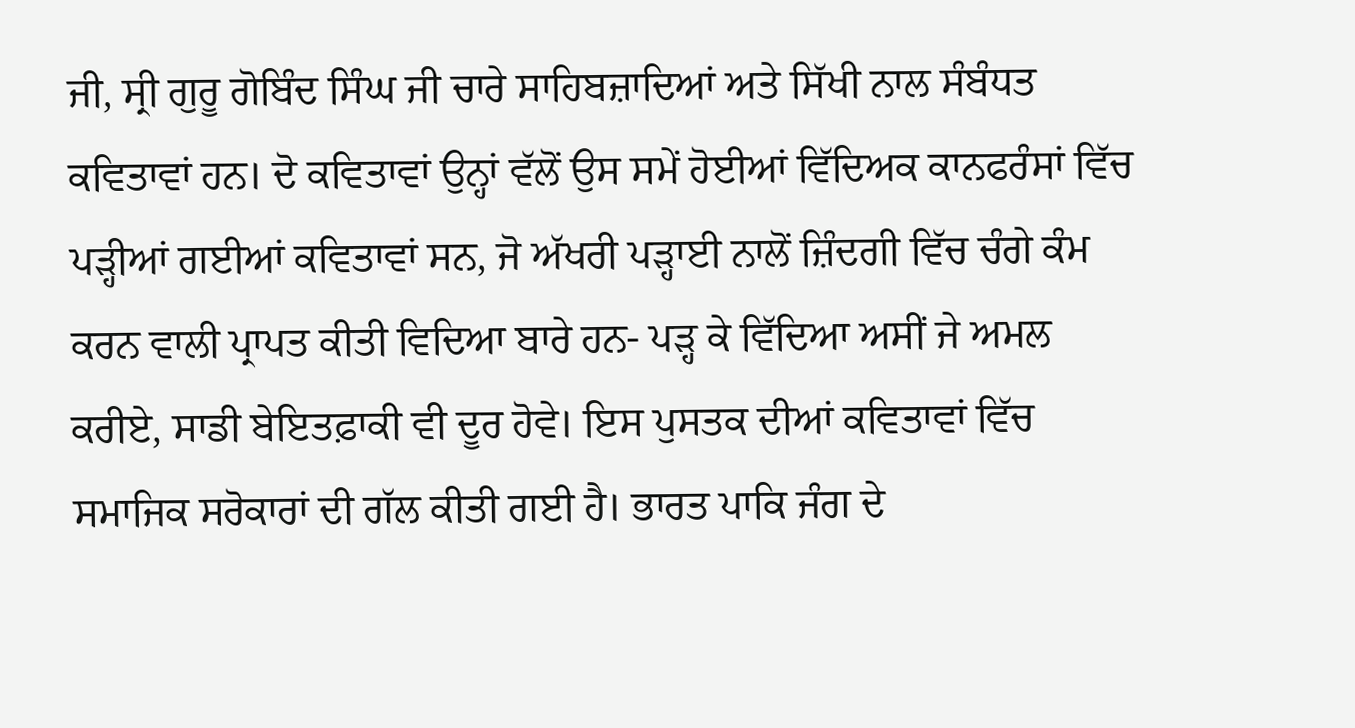ਜੀ, ਸ੍ਰੀ ਗੁਰੂ ਗੋਬਿੰਦ ਸਿੰਘ ਜੀ ਚਾਰੇ ਸਾਹਿਬਜ਼ਾਦਿਆਂ ਅਤੇ ਸਿੱਖੀ ਨਾਲ ਸੰਬੰਧਤ ਕਵਿਤਾਵਾਂ ਹਨ। ਦੋ ਕਵਿਤਾਵਾਂ ਉਨ੍ਹਾਂ ਵੱਲੋਂ ਉਸ ਸਮੇਂ ਹੋਈਆਂ ਵਿੱਦਿਅਕ ਕਾਨਫਰੰਸਾਂ ਵਿੱਚ ਪੜ੍ਹੀਆਂ ਗਈਆਂ ਕਵਿਤਾਵਾਂ ਸਨ, ਜੋ ਅੱਖਰੀ ਪੜ੍ਹਾਈ ਨਾਲੋਂ ਜ਼ਿੰਦਗੀ ਵਿੱਚ ਚੰਗੇ ਕੰਮ ਕਰਨ ਵਾਲੀ ਪ੍ਰਾਪਤ ਕੀਤੀ ਵਿਦਿਆ ਬਾਰੇ ਹਨ- ਪੜ੍ਹ ਕੇ ਵਿੱਦਿਆ ਅਸੀਂ ਜੇ ਅਮਲ ਕਰੀਏ, ਸਾਡੀ ਬੇਇਤਫ਼ਾਕੀ ਵੀ ਦੂਰ ਹੋਵੇ। ਇਸ ਪੁਸਤਕ ਦੀਆਂ ਕਵਿਤਾਵਾਂ ਵਿੱਚ ਸਮਾਜਿਕ ਸਰੋਕਾਰਾਂ ਦੀ ਗੱਲ ਕੀਤੀ ਗਈ ਹੈ। ਭਾਰਤ ਪਾਕਿ ਜੰਗ ਦੇ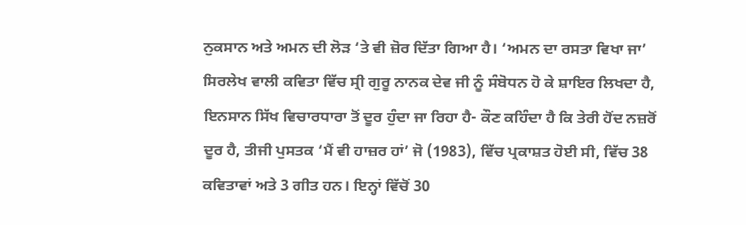ਨੁਕਸਾਨ ਅਤੇ ਅਮਨ ਦੀ ਲੋੜ ‘ਤੇ ਵੀ ਜ਼ੋਰ ਦਿੱਤਾ ਗਿਆ ਹੈ। ‘ਅਮਨ ਦਾ ਰਸਤਾ ਵਿਖਾ ਜਾ’ ਸਿਰਲੇਖ ਵਾਲੀ ਕਵਿਤਾ ਵਿੱਚ ਸ੍ਰੀ ਗੁਰੂ ਨਾਨਕ ਦੇਵ ਜੀ ਨੂੰ ਸੰਬੋਧਨ ਹੋ ਕੇ ਸ਼ਾਇਰ ਲਿਖਦਾ ਹੈ, ਇਨਸਾਨ ਸਿੱਖ ਵਿਚਾਰਧਾਰਾ ਤੋਂ ਦੂਰ ਹੁੰਦਾ ਜਾ ਰਿਹਾ ਹੈ- ਕੌਣ ਕਹਿੰਦਾ ਹੈ ਕਿ ਤੇਰੀ ਹੋਂਦ ਨਜ਼ਰੋਂ ਦੂਰ ਹੈ, ਤੀਜੀ ਪੁਸਤਕ ‘ਮੈਂ ਵੀ ਹਾਜ਼ਰ ਹਾਂ’ ਜੋ (1983), ਵਿੱਚ ਪ੍ਰਕਾਸ਼ਤ ਹੋਈ ਸੀ, ਵਿੱਚ 38 ਕਵਿਤਾਵਾਂ ਅਤੇ 3 ਗੀਤ ਹਨ। ਇਨ੍ਹਾਂ ਵਿੱਚੋਂ 30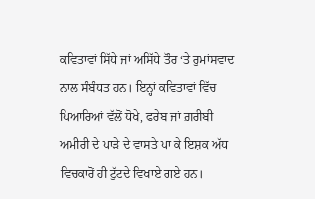ਕਵਿਤਾਵਾਂ ਸਿੱਧੇ ਜਾਂ ਅਸਿੱਧੇ ਤੌਰ ‘ਤੇ ਰੁਮਾਂਸਵਾਦ ਨਾਲ ਸੰਬੰਧਤ ਹਨ। ਇਨ੍ਹਾਂ ਕਵਿਤਾਵਾਂ ਵਿੱਚ ਪਿਆਰਿਆਂ ਵੱਲੋਂ ਧੋਖੇ, ਫਰੇਬ ਜਾਂ ਗ਼ਰੀਬੀ ਅਮੀਰੀ ਦੇ ਪਾੜੇ ਦੇ ਵਾਸਤੇ ਪਾ ਕੇ ਇਸ਼ਕ ਅੱਧ ਵਿਚਕਾਰੋਂ ਹੀ ਟੁੱਟਦੇ ਵਿਖਾਏ ਗਏ ਹਨ।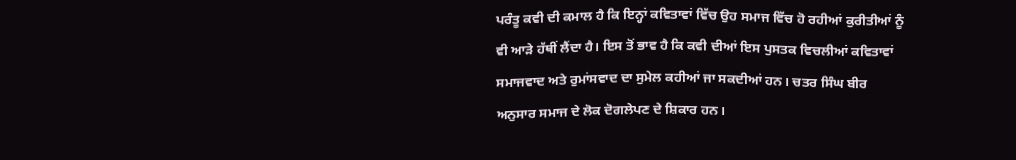ਪਰੰਤੂ ਕਵੀ ਦੀ ਕਮਾਲ ਹੈ ਕਿ ਇਨ੍ਹਾਂ ਕਵਿਤਾਵਾਂ ਵਿੱਚ ਉਹ ਸਮਾਜ ਵਿੱਚ ਹੋ ਰਹੀਆਂ ਕੁਰੀਤੀਆਂ ਨੂੰ ਵੀ ਆੜੇ ਹੱਥੀਂ ਲੈਂਦਾ ਹੈ। ਇਸ ਤੋਂ ਭਾਵ ਹੈ ਕਿ ਕਵੀ ਦੀਆਂ ਇਸ ਪੁਸਤਕ ਵਿਚਲੀਆਂ ਕਵਿਤਾਵਾਂ ਸਮਾਜਵਾਦ ਅਤੇ ਰੁਮਾਂਸਵਾਦ ਦਾ ਸੁਮੇਲ ਕਹੀਆਂ ਜਾ ਸਕਦੀਆਂ ਹਨ। ਚਤਰ ਸਿੰਘ ਬੀਰ ਅਨੁਸਾਰ ਸਮਾਜ ਦੇ ਲੋਕ ਦੋਗਲੇਪਣ ਦੇ ਸ਼ਿਕਾਰ ਹਨ।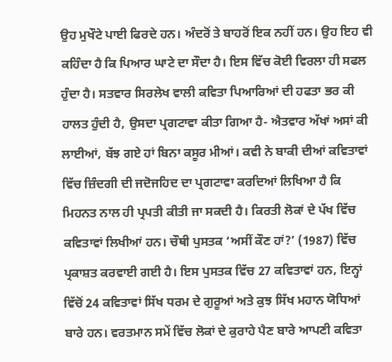ਉਹ ਮੁਖੌਟੇ ਪਾਈ ਫਿਰਦੇ ਹਨ। ਅੰਦਰੋਂ ਤੇ ਬਾਹਰੋਂ ਇਕ ਨਹੀਂ ਹਨ। ਉਹ ਇਹ ਵੀ ਕਹਿੰਦਾ ਹੈ ਕਿ ਪਿਆਰ ਘਾਟੇ ਦਾ ਸੌਦਾ ਹੈ। ਇਸ ਵਿੱਚ ਕੋਈ ਵਿਰਲਾ ਹੀ ਸਫਲ ਹੁੰਦਾ ਹੈ। ਸਤਵਾਰ ਸਿਰਲੇਖ ਵਾਲੀ ਕਵਿਤਾ ਪਿਆਰਿਆਂ ਦੀ ਹਫਤਾ ਭਰ ਕੀ ਹਾਲਤ ਹੁੰਦੀ ਹੈ, ਉਸਦਾ ਪ੍ਰਗਟਾਵਾ ਕੀਤਾ ਗਿਆ ਹੈ- ਐਤਵਾਰ ਅੱਖਾਂ ਅਸਾਂ ਕੀ ਲਾਈਆਂ, ਬੱਝ ਗਏ ਹਾਂ ਬਿਨਾ ਕਸੂਰ ਮੀਆਂ। ਕਵੀ ਨੇ ਬਾਕੀ ਦੀਆਂ ਕਵਿਤਾਵਾਂ ਵਿੱਚ ਜ਼ਿੰਦਗੀ ਦੀ ਜਦੋਜਹਿਦ ਦਾ ਪ੍ਰਗਟਾਵਾ ਕਰਦਿਆਂ ਲਿਖਿਆ ਹੈ ਕਿ ਮਿਹਨਤ ਨਾਲ ਹੀ ਪ੍ਰਪਤੀ ਕੀਤੀ ਜਾ ਸਕਦੀ ਹੈ। ਕਿਰਤੀ ਲੋਕਾਂ ਦੇ ਪੱਖ ਵਿੱਚ ਕਵਿਤਾਵਾਂ ਲਿਖੀਆਂ ਹਨ। ਚੌਥੀ ਪੁਸਤਕ ‘ਅਸੀਂ ਕੌਣ ਹਾਂ?’ (1987) ਵਿੱਚ ਪ੍ਰਕਾਸ਼ਤ ਕਰਵਾਈ ਗਈ ਹੈ। ਇਸ ਪੁਸਤਕ ਵਿੱਚ 27 ਕਵਿਤਾਵਾਂ ਹਨ, ਇਨ੍ਹਾਂ ਵਿੱਚੋਂ 24 ਕਵਿਤਾਵਾਂ ਸਿੱਖ ਧਰਮ ਦੇ ਗੁਰੂਆਂ ਅਤੇ ਕੁਝ ਸਿੱਖ ਮਹਾਨ ਯੋਧਿਆਂ ਬਾਰੇ ਹਨ। ਵਰਤਮਾਨ ਸਮੇਂ ਵਿੱਚ ਲੋਕਾਂ ਦੇ ਕੁਰਾਹੇ ਪੈਣ ਬਾਰੇ ਆਪਣੀ ਕਵਿਤਾ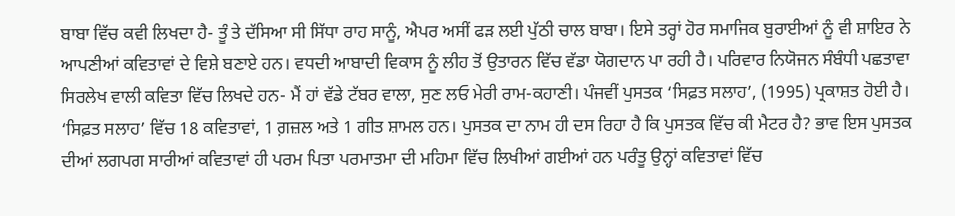ਬਾਬਾ ਵਿੱਚ ਕਵੀ ਲਿਖਦਾ ਹੈ- ਤੂੰ ਤੇ ਦੱਸਿਆ ਸੀ ਸਿੱਧਾ ਰਾਹ ਸਾਨੂੰ, ਐਪਰ ਅਸੀਂ ਫੜ ਲਈ ਪੁੱਠੀ ਚਾਲ ਬਾਬਾ। ਇਸੇ ਤਰ੍ਹਾਂ ਹੋਰ ਸਮਾਜਿਕ ਬੁਰਾਈਆਂ ਨੂੰ ਵੀ ਸ਼ਾਇਰ ਨੇ ਆਪਣੀਆਂ ਕਵਿਤਾਵਾਂ ਦੇ ਵਿਸ਼ੇ ਬਣਾਏ ਹਨ। ਵਧਦੀ ਆਬਾਦੀ ਵਿਕਾਸ ਨੂੰ ਲੀਹ ਤੋਂ ਉਤਾਰਨ ਵਿੱਚ ਵੱਡਾ ਯੋਗਦਾਨ ਪਾ ਰਹੀ ਹੈ। ਪਰਿਵਾਰ ਨਿਯੋਜਨ ਸੰਬੰਧੀ ਪਛਤਾਵਾ ਸਿਰਲੇਖ ਵਾਲੀ ਕਵਿਤਾ ਵਿੱਚ ਲਿਖਦੇ ਹਨ- ਮੈਂ ਹਾਂ ਵੱਡੇ ਟੱਬਰ ਵਾਲਾ, ਸੁਣ ਲਓ ਮੇਰੀ ਰਾਮ-ਕਹਾਣੀ। ਪੰਜਵੀਂ ਪੁਸਤਕ ‘ਸਿਫ਼ਤ ਸਲਾਹ’, (1995) ਪ੍ਰਕਾਸ਼ਤ ਹੋਈ ਹੈ। ‘ਸਿਫ਼ਤ ਸਲਾਹ’ ਵਿੱਚ 18 ਕਵਿਤਾਵਾਂ, 1 ਗ਼ਜ਼ਲ ਅਤੇ 1 ਗੀਤ ਸ਼ਾਮਲ ਹਨ। ਪੁਸਤਕ ਦਾ ਨਾਮ ਹੀ ਦਸ ਰਿਹਾ ਹੈ ਕਿ ਪੁਸਤਕ ਵਿੱਚ ਕੀ ਮੈਟਰ ਹੈ? ਭਾਵ ਇਸ ਪੁਸਤਕ ਦੀਆਂ ਲਗਪਗ ਸਾਰੀਆਂ ਕਵਿਤਾਵਾਂ ਹੀ ਪਰਮ ਪਿਤਾ ਪਰਮਾਤਮਾ ਦੀ ਮਹਿਮਾ ਵਿੱਚ ਲਿਖੀਆਂ ਗਈਆਂ ਹਨ ਪਰੰਤੂ ਉਨ੍ਹਾਂ ਕਵਿਤਾਵਾਂ ਵਿੱਚ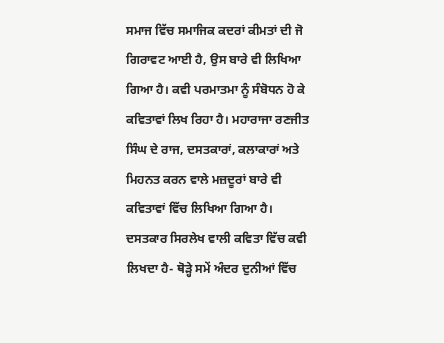ਸਮਾਜ ਵਿੱਚ ਸਮਾਜਿਕ ਕਦਰਾਂ ਕੀਮਤਾਂ ਦੀ ਜੋ ਗਿਰਾਵਟ ਆਈ ਹੈ, ਉਸ ਬਾਰੇ ਵੀ ਲਿਖਿਆ ਗਿਆ ਹੈ। ਕਵੀ ਪਰਮਾਤਮਾ ਨੂੰ ਸੰਬੋਧਨ ਹੋ ਕੇ ਕਵਿਤਾਵਾਂ ਲਿਖ ਰਿਹਾ ਹੈ। ਮਹਾਰਾਜਾ ਰਣਜੀਤ ਸਿੰਘ ਦੇ ਰਾਜ, ਦਸਤਕਾਰਾਂ, ਕਲਾਕਾਰਾਂ ਅਤੇ ਮਿਹਨਤ ਕਰਨ ਵਾਲੇ ਮਜ਼ਦੂਰਾਂ ਬਾਰੇ ਵੀ ਕਵਿਤਾਵਾਂ ਵਿੱਚ ਲਿਖਿਆ ਗਿਆ ਹੈ। ਦਸਤਕਾਰ ਸਿਰਲੇਖ ਵਾਲੀ ਕਵਿਤਾ ਵਿੱਚ ਕਵੀ ਲਿਖਦਾ ਹੈ- ਥੋੜ੍ਹੇ ਸਮੇਂ ਅੰਦਰ ਦੁਨੀਆਂ ਵਿੱਚ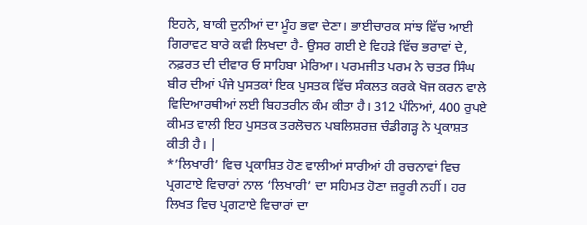ਇਹਨੇ, ਬਾਕੀ ਦੁਨੀਆਂ ਦਾ ਮੂੰਹ ਭਵਾ ਦੇਣਾ। ਭਾਈਚਾਰਕ ਸਾਂਝ ਵਿੱਚ ਆਈ ਗਿਰਾਵਟ ਬਾਰੇ ਕਵੀ ਲਿਖਦਾ ਹੈ- ਉਸਰ ਗਈ ਏ ਵਿਹੜੇ ਵਿੱਚ ਭਰਾਵਾਂ ਦੇ, ਨਫ਼ਰਤ ਦੀ ਦੀਵਾਰ ਓ ਸਾਹਿਬਾ ਮੇਰਿਆ। ਪਰਮਜੀਤ ਪਰਮ ਨੇ ਚਤਰ ਸਿੰਘ ਬੀਰ ਦੀਆਂ ਪੰਜੇ ਪੁਸਤਕਾਂ ਇਕ ਪੁਸਤਕ ਵਿੱਚ ਸੰਕਲਤ ਕਰਕੇ ਖੋਜ ਕਰਨ ਵਾਲੇ ਵਿਦਿਆਰਥੀਆਂ ਲਈ ਬਿਹਤਰੀਨ ਕੰਮ ਕੀਤਾ ਹੈ। 312 ਪੰਨਿਆਂ, 400 ਰੁਪਏ ਕੀਮਤ ਵਾਲੀ ਇਹ ਪੁਸਤਕ ਤਰਲੋਚਨ ਪਬਲਿਸ਼ਰਜ਼ ਚੰਡੀਗੜ੍ਹ ਨੇ ਪ੍ਰਕਾਸ਼ਤ ਕੀਤੀ ਹੈ। |
*’ਲਿਖਾਰੀ’ ਵਿਚ ਪ੍ਰਕਾਸ਼ਿਤ ਹੋਣ ਵਾਲੀਆਂ ਸਾਰੀਆਂ ਹੀ ਰਚਨਾਵਾਂ ਵਿਚ ਪ੍ਰਗਟਾਏ ਵਿਚਾਰਾਂ ਨਾਲ ‘ਲਿਖਾਰੀ’ ਦਾ ਸਹਿਮਤ ਹੋਣਾ ਜ਼ਰੂਰੀ ਨਹੀਂ। ਹਰ ਲਿਖਤ ਵਿਚ ਪ੍ਰਗਟਾਏ ਵਿਚਾਰਾਂ ਦਾ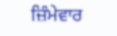ਜ਼ਿੰਮੇਵਾਰ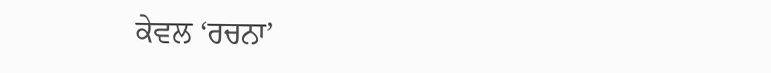ਕੇਵਲ ‘ਰਚਨਾ’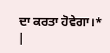ਦਾ ਕਰਤਾ ਹੋਵੇਗਾ।* |